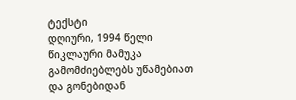ტექსტი
დღიური, 1994 წელი
წიკლაური მამუკა
გამომძიებლებს უწამებიათ
და გონებიდან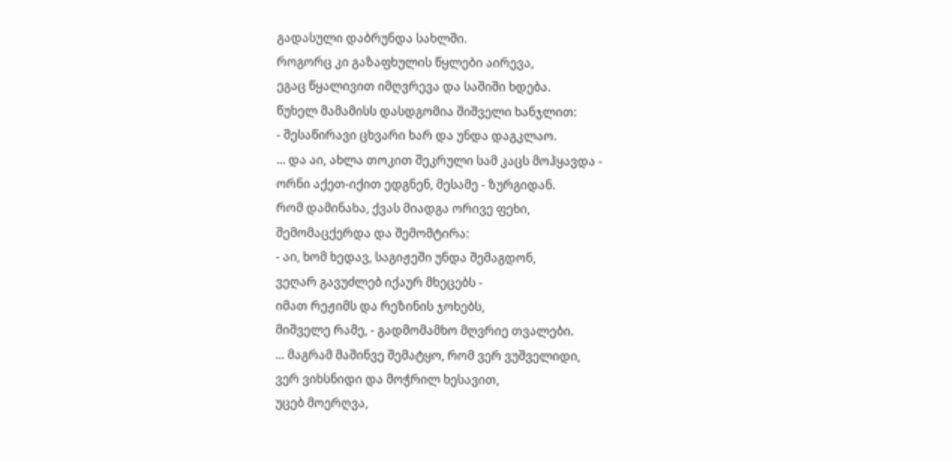გადასული დაბრუნდა სახლში.
როგორც კი გაზაფხულის წყლები აირევა,
ეგაც წყალივით იმღვრევა და საშიში ხდება.
წუხელ მამამისს დასდგომია შიშველი ხანჯლით:
- შესაწირავი ცხვარი ხარ და უნდა დაგკლაო.
... და აი, ახლა თოკით შეკრული სამ კაცს მოჰყავდა -
ორნი აქეთ-იქით ედგნენ, მესამე - ზურგიდან.
რომ დამინახა, ქვას მიადგა ორივე ფეხი,
შემომაცქერდა და შემომტირა:
- აი, ხომ ხედავ, საგიჟეში უნდა შემაგდონ,
ვეღარ გავუძლებ იქაურ მხეცებს -
იმათ რეჟიმს და რეზინის ჯოხებს,
მიშველე რამე, - გადმომამხო მღვრიე თვალები.
... მაგრამ მაშინვე შემატყო, რომ ვერ ვუშველიდი,
ვერ ვიხსნიდი და მოჭრილ ხესავით,
უცებ მოერღვა,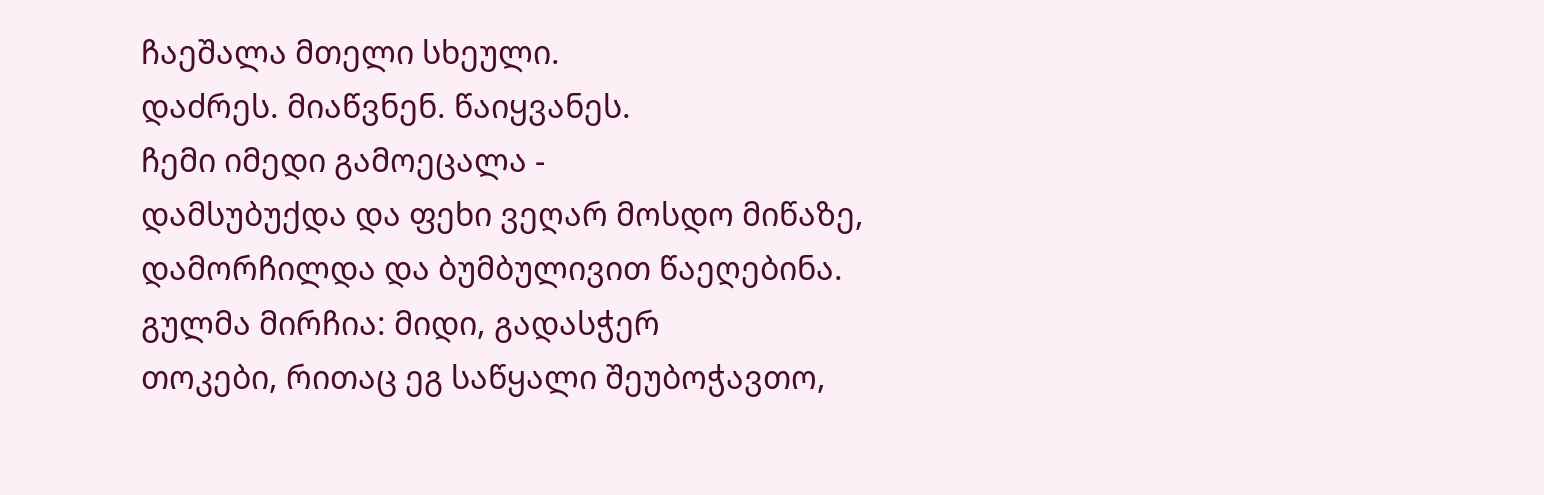ჩაეშალა მთელი სხეული.
დაძრეს. მიაწვნენ. წაიყვანეს.
ჩემი იმედი გამოეცალა -
დამსუბუქდა და ფეხი ვეღარ მოსდო მიწაზე,
დამორჩილდა და ბუმბულივით წაეღებინა.
გულმა მირჩია: მიდი, გადასჭერ
თოკები, რითაც ეგ საწყალი შეუბოჭავთო,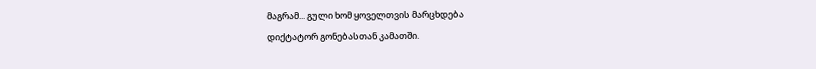მაგრამ... გული ხომ ყოველთვის მარცხდება
დიქტატორ გონებასთან კამათში.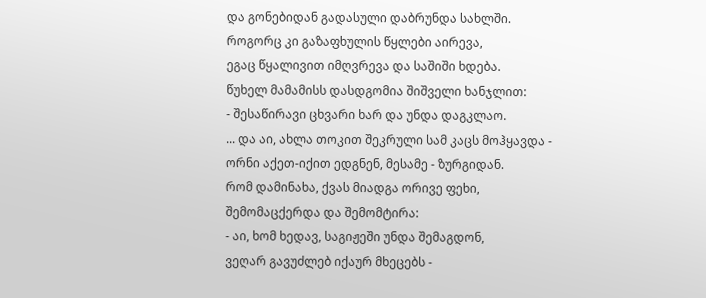და გონებიდან გადასული დაბრუნდა სახლში.
როგორც კი გაზაფხულის წყლები აირევა,
ეგაც წყალივით იმღვრევა და საშიში ხდება.
წუხელ მამამისს დასდგომია შიშველი ხანჯლით:
- შესაწირავი ცხვარი ხარ და უნდა დაგკლაო.
... და აი, ახლა თოკით შეკრული სამ კაცს მოჰყავდა -
ორნი აქეთ-იქით ედგნენ, მესამე - ზურგიდან.
რომ დამინახა, ქვას მიადგა ორივე ფეხი,
შემომაცქერდა და შემომტირა:
- აი, ხომ ხედავ, საგიჟეში უნდა შემაგდონ,
ვეღარ გავუძლებ იქაურ მხეცებს -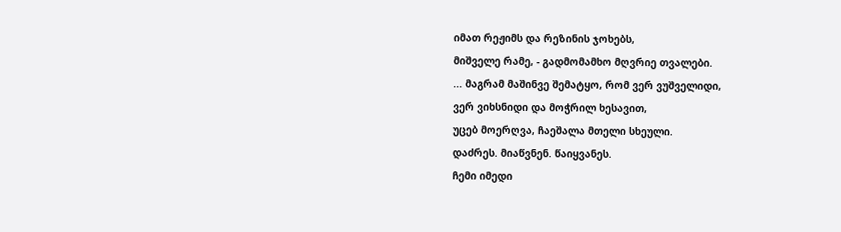იმათ რეჟიმს და რეზინის ჯოხებს,
მიშველე რამე, - გადმომამხო მღვრიე თვალები.
... მაგრამ მაშინვე შემატყო, რომ ვერ ვუშველიდი,
ვერ ვიხსნიდი და მოჭრილ ხესავით,
უცებ მოერღვა, ჩაეშალა მთელი სხეული.
დაძრეს. მიაწვნენ. წაიყვანეს.
ჩემი იმედი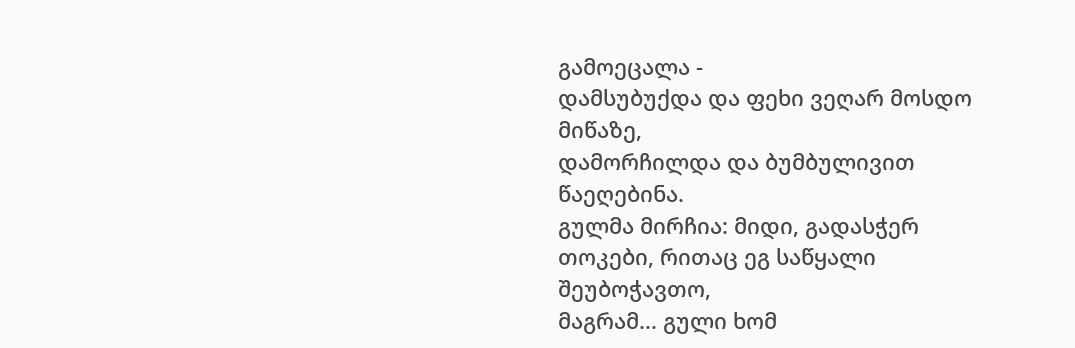გამოეცალა -
დამსუბუქდა და ფეხი ვეღარ მოსდო მიწაზე,
დამორჩილდა და ბუმბულივით წაეღებინა.
გულმა მირჩია: მიდი, გადასჭერ
თოკები, რითაც ეგ საწყალი შეუბოჭავთო,
მაგრამ... გული ხომ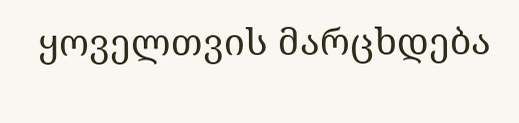ყოველთვის მარცხდება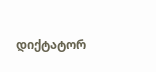დიქტატორ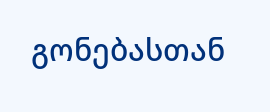გონებასთან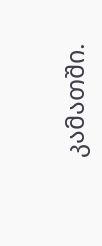კამათში.